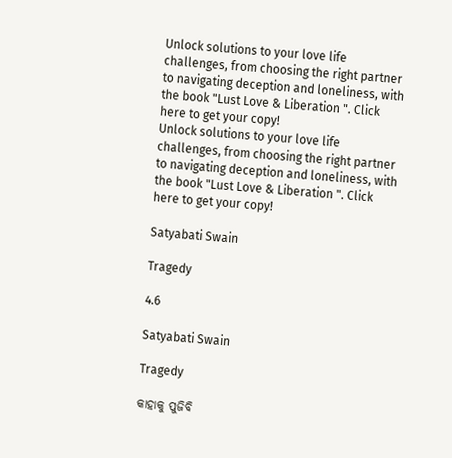Unlock solutions to your love life challenges, from choosing the right partner to navigating deception and loneliness, with the book "Lust Love & Liberation ". Click here to get your copy!
Unlock solutions to your love life challenges, from choosing the right partner to navigating deception and loneliness, with the book "Lust Love & Liberation ". Click here to get your copy!

Satyabati Swain

Tragedy

4.6

Satyabati Swain

Tragedy

କାହାକୁ ପୁଜିବି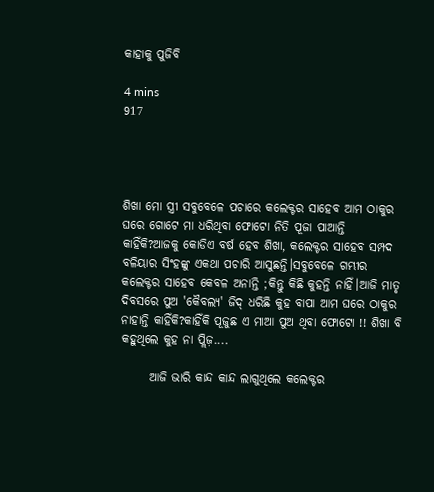କାହାକୁ ପୁଜିବି

4 mins
917




ଶିଖା ମୋ ସ୍ତ୍ରୀ ସବୁବେଳେ ପଚାରେ କଲେକ୍ଟର ସାହେବ ଆମ ଠାକୁର ଘରେ ଗୋଟେ ମା ଧରିଥିବା ଫୋଟୋ ନିତି ପୂଜା ପାଆନ୍ତି କାହିଁକି?ଆଜକୁ କୋଡିଏ ବର୍ଷ ହେବ ଶିଖା, କଲେକ୍ଟର ସାହେବ ସମ୍ପଦ ବଳିୟାର ସିଂହଙ୍କୁ ଏକଥା ପଚାରି ଆସୁଛନ୍ତି।ସବୁବେଳେ ଗମ୍ଭୀର କଲେକ୍ଟର ସାହେବ କେବଳ ଅନାନ୍ତି ;କିନ୍ତୁ କିଛି କୁହନ୍ତି ନାହିଁ।ଆଜି ମାତୃ ଦିବସରେ ପୁଅ 'କୈବଲ୍ୟ' ଜିଦ୍ ଧରିଛି କୁହ ବାପା ଆମ ଘରେ ଠାକୁର ନାହାନ୍ତି କାହିଁକି?କାହିଁକି ପୂଜୁଛ ଏ ମାଆ ପୁଅ ଥିବା ଫୋଟୋ !! ଶିଖା ବି କହୁଥିଲେ କୁହ ନା ପ୍ଲିଜ଼....

      ଆଜି ଭାରି କାନ୍ଦ କାନ୍ଦ ଲାଗୁଥିଲେ କଲେକ୍ଟର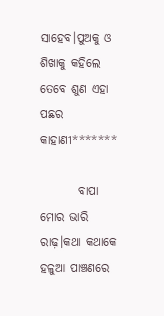ସାହେବ।ପୁଅକୁ ଓ ଶିଖାକୁ କହିଲେ ତେବେ ଶୁଣ ଏହା ପଛର କାହାଣୀ*******

        ବାପା ମୋର ଭାରି ରାଢ଼।କଥା କଥାକେ ହଳୁଆ ପାଞ୍ଚଣରେ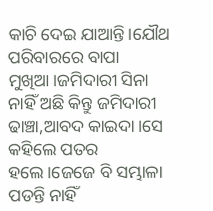କାଚି ଦେଇ ଯାଆନ୍ତି।ଯୌଥ ପରିବାରରେ ବାପା ମୁଖିଆ।ଜମିଦାରୀ ସିନା ନାହିଁ ଅଛି କିନ୍ତୁ ଜମିଦାରୀ ଢାଞ୍ଚା,ଆବଦ କାଇଦା।ସେ କହିଲେ ପତର ହଲେ।ଜେଜେ ବି ସମ୍ଭାଳା ପଡନ୍ତି ନାହିଁ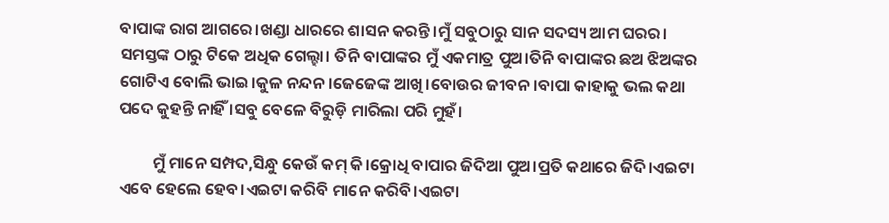ବାପାଙ୍କ ରାଗ ଆଗରେ।ଖଣ୍ଡା ଧାରରେ ଶାସନ କରନ୍ତି।ମୁଁ ସବୁଠାରୁ ସାନ ସଦସ୍ୟ ଆମ ଘରର। ସମସ୍ତଙ୍କ ଠାରୁ ଟିକେ ଅଧିକ ଗେଲ୍ହା। ତିନି ବାପାଙ୍କର ମୁଁ ଏକମାତ୍ର ପୁଅ।ତିନି ବାପାଙ୍କର ଛଅ ଝିଅଙ୍କର ଗୋଟିଏ ବୋଲି ଭାଇ।କୁଳ ନନ୍ଦନ।ଜେଜେଙ୍କ ଆଖି।ବୋଉର ଜୀବନ।ବାପା କାହାକୁ ଭଲ କଥା ପଦେ କୁହନ୍ତି ନାହିଁ ।ସବୁ ବେଳେ ବିରୁଡ଼ି ମାରିଲା ପରି ମୁହଁ।

         ମୁଁ ମାନେ ସମ୍ପଦ,ସିନ୍ଧୁ କେଉଁ କମ୍ କି।କ୍ରୋଧି ବାପାର ଜିଦିଆ ପୁଅ।ପ୍ରତି କଥାରେ ଜିଦି।ଏଇଟା ଏବେ ହେଲେ ହେବ।ଏଇଟା କରିବି ମାନେ କରିବି।ଏଇଟା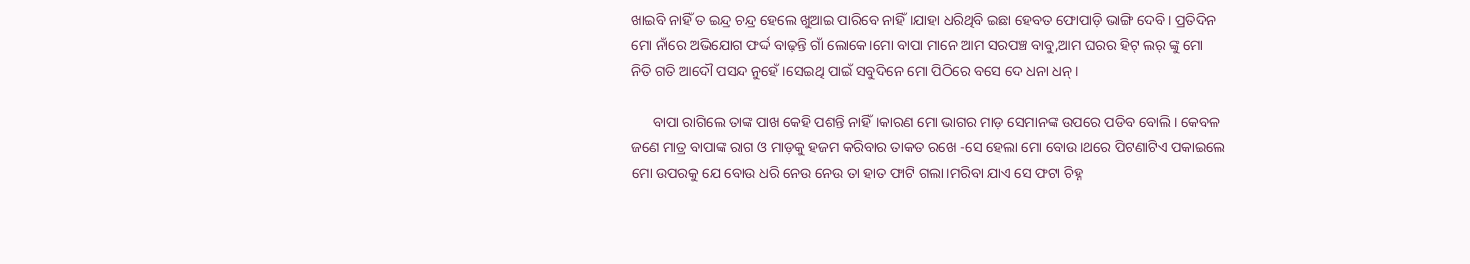ଖାଇବି ନାହିଁ ତ ଇନ୍ଦ୍ର ଚନ୍ଦ୍ର ହେଲେ ଖୁଆଇ ପାରିବେ ନାହିଁ।ଯାହା ଧରିଥିବି ଇଛା ହେବତ ଫୋପାଡ଼ି ଭାଙ୍ଗି ଦେବି। ପ୍ରତିଦିନ ମୋ ନାଁରେ ଅଭିଯୋଗ ଫର୍ଦ୍ଦ ବାଢ଼ନ୍ତି ଗାଁ ଲୋକେ।ମୋ ବାପା ମାନେ ଆମ ସରପଞ୍ଚ ବାବୁ,ଆମ ଘରର ହିଟ୍ ଲର୍ ଙ୍କୁ ମୋ ନିତି ଗତି ଆଦୌ ପସନ୍ଦ ନୁହେଁ।ସେଇଥି ପାଇଁ ସବୁଦିନେ ମୋ ପିଠିରେ ବସେ ଦେ ଧନା ଧନ୍।

      ବାପା ରାଗିଲେ ତାଙ୍କ ପାଖ କେହି ପଶନ୍ତି ନାହିଁ।କାରଣ ମୋ ଭାଗର ମାଡ଼ ସେମାନଙ୍କ ଉପରେ ପଡିବ ବୋଲି। କେବଳ ଜଣେ ମାତ୍ର ବାପାଙ୍କ ରାଗ ଓ ମାଡ଼କୁ ହଜମ କରିବାର ତାକତ ରଖେ -ସେ ହେଲା ମୋ ବୋଉ।ଥରେ ପିଟଣାଟିଏ ପକାଇଲେ ମୋ ଉପରକୁ ଯେ ବୋଉ ଧରି ନେଉ ନେଉ ତା ହାତ ଫାଟି ଗଲା।ମରିବା ଯାଏ ସେ ଫଟା ଚିହ୍ନ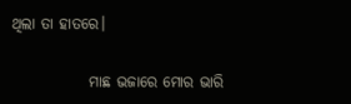ଥିଲା ତା ହାତରେ।

             ମାଛ ଭଜାରେ ମୋର ଭାରି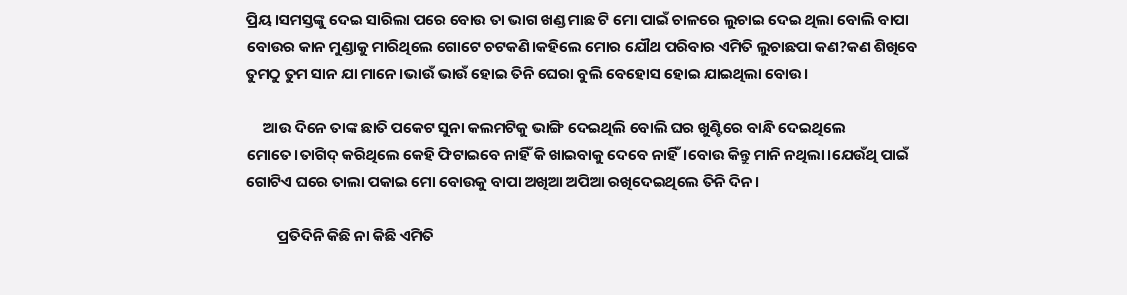ପ୍ରିୟ।ସମସ୍ତଙ୍କୁ ଦେଇ ସାରିଲା ପରେ ବୋଉ ତା ଭାଗ ଖଣ୍ଡ ମାଛ ଟି ମୋ ପାଇଁ ଚାଳରେ ଲୁଚାଇ ଦେଇ ଥିଲା ବୋଲି ବାପା ବୋଉର କାନ ମୁଣ୍ଡାକୁ ମାରିଥିଲେ ଗୋଟେ ଚଟକଣି।କହିଲେ ମୋର ଯୌଥ ପରିବାର ଏମିତି ଲୁଚାଛପା କଣ?କଣ ଶିଖିବେ ତୁମଠୁ ତୁମ ସାନ ଯା ମାନେ।ଭାଉଁ ଭାଉଁ ହୋଇ ତିନି ଘେରା ବୁଲି ବେହୋସ ହୋଇ ଯାଇଥିଲା ବୋଉ।

     ଆଉ ଦିନେ ତାଙ୍କ ଛାତି ପକେଟ ସୁନା କଲମଟିକୁ ଭାଙ୍ଗି ଦେଇଥିଲି ବୋଲି ଘର ଖୁଣ୍ଟିରେ ବାନ୍ଧି ଦେଇଥିଲେ ମୋତେ।ତାଗିଦ୍ କରିଥିଲେ କେହି ଫିଟାଇବେ ନାହିଁ କି ଖାଇବାକୁ ଦେବେ ନାହିଁ।ବୋଉ କିନ୍ତୁ ମାନି ନଥିଲା।ଯେଉଁଥି ପାଇଁ ଗୋଟିଏ ଘରେ ତାଲା ପକାଇ ମୋ ବୋଉକୁ ବାପା ଅଖିଆ ଅପିଆ ରଖିଦେଇଥିଲେ ତିନି ଦିନ।

         ପ୍ରତିଦିନି କିଛି ନା କିଛି ଏମିତି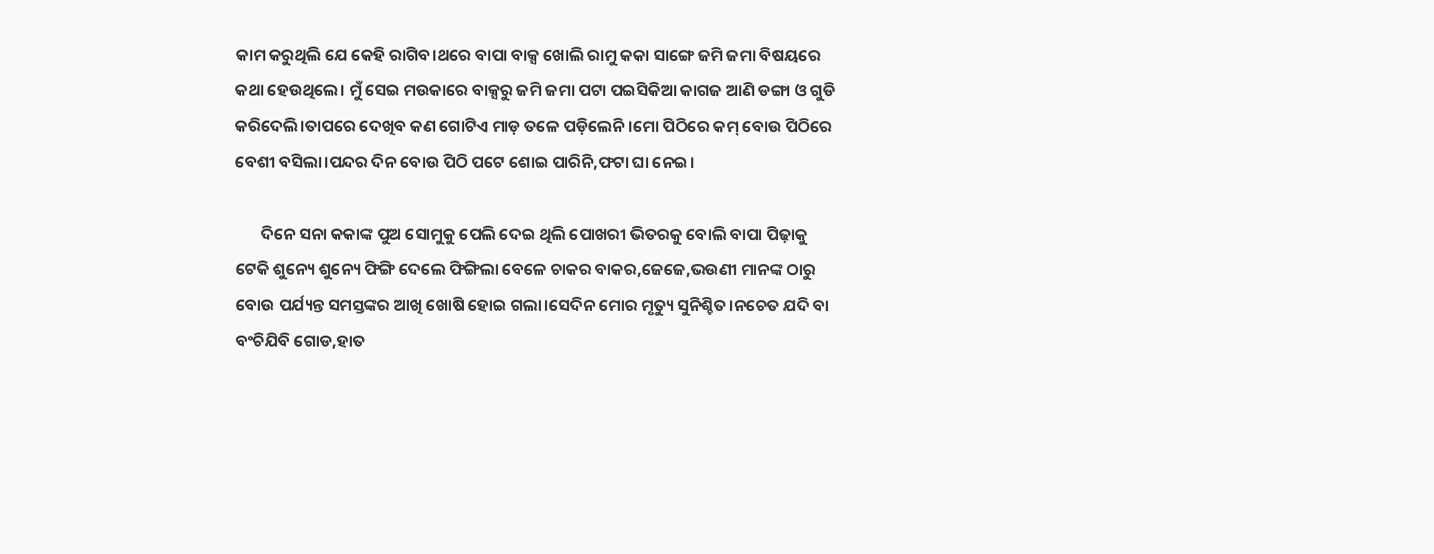କାମ କରୁଥିଲି ଯେ କେହି ରାଗିବ।ଥରେ ବାପା ବାକ୍ସ ଖୋଲି ରାମୁ କକା ସାଙ୍ଗେ ଜମି ଜମା ବିଷୟରେ କଥା ହେଉଥିଲେ। ମୁଁ ସେଇ ମଉକାରେ ବାକ୍ସରୁ ଜମି ଜମା ପଟା ପଇସିକିଆ କାଗଜ ଆଣି ଡଙ୍ଗା ଓ ଗୁଡି କରିଦେଲି।ତାପରେ ଦେଖିବ କଣ ଗୋଟିଏ ମାଡ଼ ତଳେ ପଡ଼ିଲେନି।ମୋ ପିଠିରେ କମ୍ ବୋଉ ପିଠିରେ ବେଶୀ ବସିଲା।ପନ୍ଦର ଦିନ ବୋଉ ପିଠି ପଟେ ଶୋଇ ପାରିନି,ଫଟା ଘା ନେଇ।

       ଦିନେ ସନା କକାଙ୍କ ପୁଅ ସୋମୁକୁ ପେଲି ଦେଇ ଥିଲି ପୋଖରୀ ଭିତରକୁ ବୋଲି ବାପା ପିଢ଼ାକୁ ଟେକି ଶୁନ୍ୟେ ଶୁନ୍ୟେ ଫିଙ୍ଗି ଦେଲେ ଫିଙ୍ଗିଲା ବେଳେ ଚାକର ବାକର,ଜେଜେ,ଭଉଣୀ ମାନଙ୍କ ଠାରୁ ବୋଉ ପର୍ଯ୍ୟନ୍ତ ସମସ୍ତଙ୍କର ଆଖି ଖୋଷି ହୋଇ ଗଲା।ସେଦିନ ମୋର ମୃତ୍ୟୁ ସୁନିଶ୍ଚିତ।ନଚେତ ଯଦି ବା ବଂଚିଯିବି ଗୋଡ,ହାତ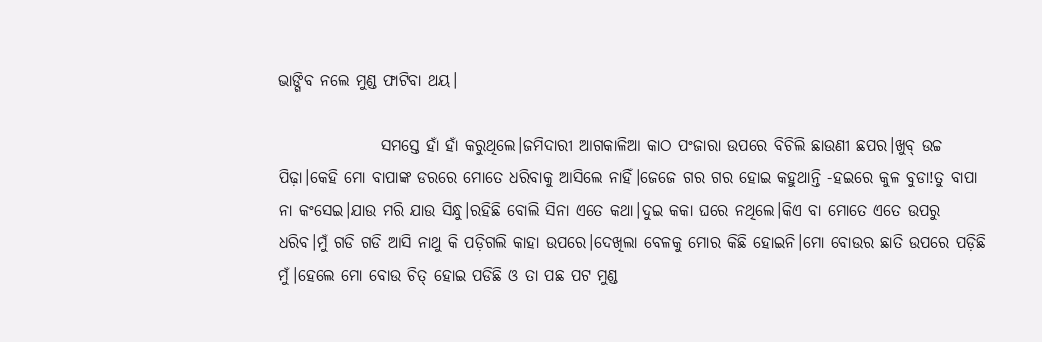ଭାଙ୍ଗିବ ନଲେ ମୁଣ୍ଡ ଫାଟିବା ଥୟ।

                ସମସ୍ତେ ହାଁ ହାଁ କରୁଥିଲେ।ଜମିଦାରୀ ଆଗକାଳିଆ କାଠ ପଂଜାରା ଉପରେ ବିଚିଲି ଛାଉଣୀ ଛପର।ଖୁବ୍ ଉଚ୍ଚ ପିଢ଼ା।କେହି ମୋ ବାପାଙ୍କ ଡରରେ ମୋତେ ଧରିବାକୁ ଆସିଲେ ନାହିଁ।ଜେଜେ ଗର ଗର ହୋଇ କହୁଥାନ୍ତି -ହଇରେ କୁଳ ବୁଡା!ତୁ ବାପା ନା କଂସେଇ।ଯାଉ ମରି ଯାଉ ସିନ୍ଧୁ।ରହିଛି ବୋଲି ସିନା ଏତେ କଥା।ଦୁଇ କକା ଘରେ ନଥିଲେ।କିଏ ବା ମୋତେ ଏତେ ଉପରୁ ଧରିବ।ମୁଁ ଗଡି ଗଡି ଆସି ନାଥୁ କି ପଡ଼ିଗଲି କାହା ଉପରେ।ଦେଖିଲା ବେଳକୁ ମୋର କିଛି ହୋଇନି।ମୋ ବୋଉର ଛାତି ଉପରେ ପଡ଼ିଛି ମୁଁ।ହେଲେ ମୋ ବୋଉ ଚିତ୍ ହୋଇ ପଡିଛି ଓ ତା ପଛ ପଟ ମୁଣ୍ଡ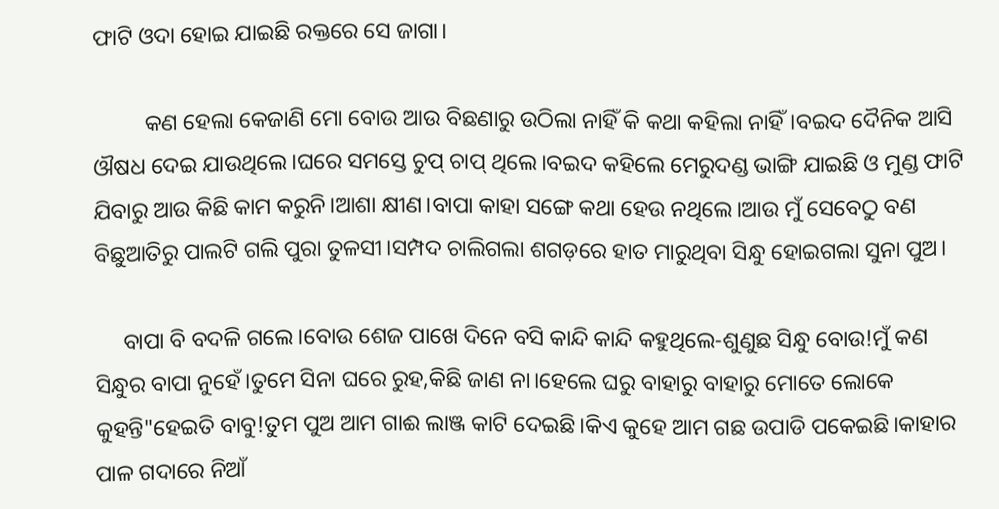ଫାଟି ଓଦା ହୋଇ ଯାଇଛି ରକ୍ତରେ ସେ ଜାଗା।

         କଣ ହେଲା କେଜାଣି ମୋ ବୋଉ ଆଉ ବିଛଣାରୁ ଉଠିଲା ନାହିଁ କି କଥା କହିଲା ନାହିଁ।ବଇଦ ଦୈନିକ ଆସି ଔଷଧ ଦେଇ ଯାଉଥିଲେ।ଘରେ ସମସ୍ତେ ଚୁପ୍ ଚାପ୍ ଥିଲେ।ବଇଦ କହିଲେ ମେରୁଦଣ୍ଡ ଭାଙ୍ଗି ଯାଇଛି ଓ ମୁଣ୍ଡ ଫାଟି ଯିବାରୁ ଆଉ କିଛି କାମ କରୁନି।ଆଶା କ୍ଷୀଣ।ବାପା କାହା ସଙ୍ଗେ କଥା ହେଉ ନଥିଲେ।ଆଉ ମୁଁ ସେବେଠୁ ବଣ ବିଛୁଆତିରୁ ପାଲଟି ଗଲି ପୁରା ତୁଳସୀ।ସମ୍ପଦ ଚାଲିଗଲା ଶଗଡ଼ରେ ହାତ ମାରୁଥିବା ସିନ୍ଧୁ ହୋଇଗଲା ସୁନା ପୁଅ।

     ବାପା ବି ବଦଳି ଗଲେ।ବୋଉ ଶେଜ ପାଖେ ଦିନେ ବସି କାନ୍ଦି କାନ୍ଦି କହୁଥିଲେ-ଶୁଣୁଛ ସିନ୍ଧୁ ବୋଉ!ମୁଁ କଣ ସିନ୍ଧୁର ବାପା ନୁହେଁ।ତୁମେ ସିନା ଘରେ ରୁହ,କିଛି ଜାଣ ନା।ହେଲେ ଘରୁ ବାହାରୁ ବାହାରୁ ମୋତେ ଲୋକେ କୁହନ୍ତି"ହେଇତି ବାବୁ!ତୁମ ପୁଅ ଆମ ଗାଈ ଲାଞ୍ଜ କାଟି ଦେଇଛି।କିଏ କୁହେ ଆମ ଗଛ ଉପାଡି ପକେଇଛି।କାହାର ପାଳ ଗଦାରେ ନିଆଁ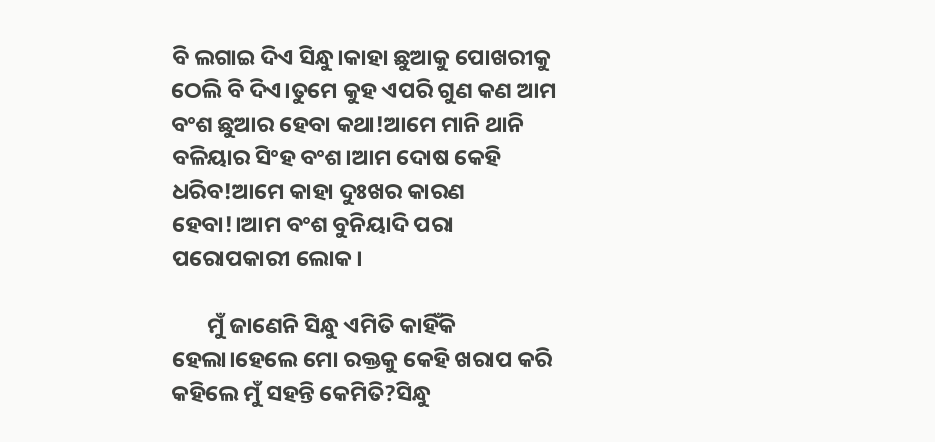ବି ଲଗାଇ ଦିଏ ସିନ୍ଧୁ।କାହା ଛୁଆକୁ ପୋଖରୀକୁ ଠେଲି ବି ଦିଏ।ତୁମେ କୁହ ଏପରି ଗୁଣ କଣ ଆମ ବଂଶ ଛୁଆର ହେବା କଥା!ଆମେ ମାନି ଥାନି ବଳିୟାର ସିଂହ ବଂଶ।ଆମ ଦୋଷ କେହି ଧରିବ!ଆମେ କାହା ଦୁଃଖର କାରଣ ହେବା!।ଆମ ବଂଶ ବୁନିୟାଦି ପରା ପରୋପକାରୀ ଲୋକ।

       ମୁଁ ଜାଣେନି ସିନ୍ଧୁ ଏମିତି କାହିଁକି ହେଲା।ହେଲେ ମୋ ରକ୍ତକୁ କେହି ଖରାପ କରି କହିଲେ ମୁଁ ସହନ୍ତି କେମିତି?ସିନ୍ଧୁ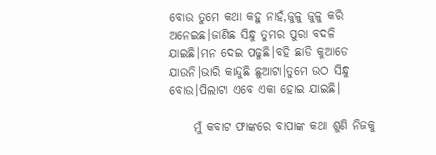ବୋଉ ତୁମେ କଥା କହୁ ନାହଁ,ଜୁଳୁ ଜୁଳୁ କରି ଅନେଇଛ।ଜାଣିଛ ସିନ୍ଧୁ ତୁମର ପୁରା ବଦଳି ଯାଇଛି।ମନ ଦେଇ ପଢୁଛି।ବହି ଛାଡି କୁଆଡେ ଯାଉନି।ଭାରି କାନ୍ଦୁଛି ଛୁଆଟା।ତୁମେ ଉଠ ସିନ୍ଧୁ ବୋଉ।ପିଲାଟା ଏବେ ଏକା ହୋଇ ଯାଇଛି।

     ମୁଁ କବାଟ ଫାଙ୍କରେ ବାପାଙ୍କ କଥା ଶୁଣି ନିଜକୁ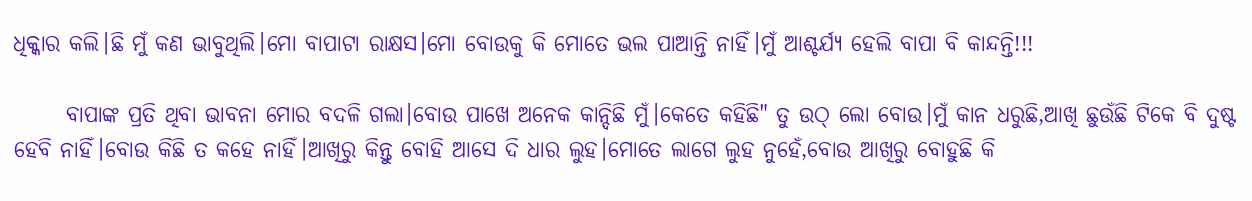ଧିକ୍କାର କଲି।ଛି ମୁଁ କଣ ଭାବୁଥିଲି।ମୋ ବାପାଟା ରାକ୍ଷସ।ମୋ ବୋଉକୁ କି ମୋତେ ଭଲ ପାଆନ୍ତି ନାହିଁ।ମୁଁ ଆଶ୍ଚର୍ଯ୍ୟ ହେଲି ବାପା ବି କାନ୍ଦନ୍ତି!!!

      ବାପାଙ୍କ ପ୍ରତି ଥିବା ଭାବନା ମୋର ବଦଳି ଗଲା।ବୋଉ ପାଖେ ଅନେକ କାନ୍ଦିଛି ମୁଁ।କେତେ କହିଛି" ତୁ ଉଠ୍ ଲୋ ବୋଉ।ମୁଁ କାନ ଧରୁଛି,ଆଖି ଛୁଉଁଛି ଟିକେ ବି ଦୁଷ୍ଟ ହେବି ନାହିଁ।ବୋଉ କିଛି ତ କହେ ନାହିଁ।ଆଖିରୁ କିନ୍ତୁ ବୋହି ଆସେ ଦି ଧାର ଲୁହ।ମୋତେ ଲାଗେ ଲୁହ ନୁହେଁ,ବୋଉ ଆଖିରୁ ବୋହୁଛି କି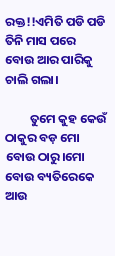ରକ୍ତ!!ଏମିତି ପଡି ପଡି ତିନି ମାସ ପରେ ବୋଉ ଆର ପାରିକୁ ଚାଲି ଗଲା।

         ତୁମେ କୁହ କେଉଁ ଠାକୁର ବଡ଼ ମୋ ବୋଉ ଠାରୁ।ମୋ ବୋଉ ବ୍ୟତିରେକେ ଆଉ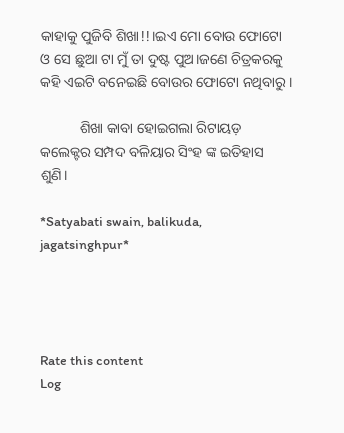କାହାକୁ ପୁଜିବି ଶିଖା!!।ଇଏ ମୋ ବୋଉ ଫୋଟୋ ଓ ସେ ଛୁଆ ଟା ମୁଁ ତା ଦୁଷ୍ଟ ପୁଅ।ଜଣେ ଚିତ୍ରକରକୁ କହି ଏଇଟି ବନେଇଛି ବୋଉର ଫୋଟୋ ନଥିବାରୁ।

           ଶିଖା କାବା ହୋଇଗଲା ରିଟାୟଡ଼ କଲେକ୍ଟର ସମ୍ପଦ ବଳିୟାର ସିଂହ ଙ୍କ ଇତିହାସ ଶୁଣି।

*Satyabati swain, balikuda, jagatsinghpur*




Rate this content
Log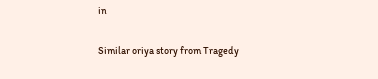in

Similar oriya story from Tragedy